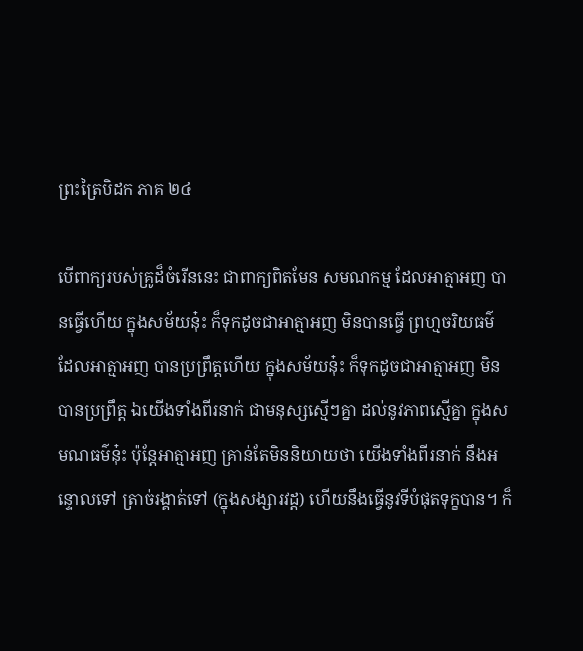ព្រះត្រៃបិដក ភាគ ២៤

បើពាក្យរបស់គ្រូដ៏ចំរើននេះ ជាពាក្យពិតមែន សមណកម្ម ដែលអាត្មាអញ បានធ្វើហើយ ក្នុងសម័យនុ៎ះ ក៏ទុកដូចជាអាត្មាអញ មិនបានធ្វើ ព្រហ្មចរិយធម៌ ដែលអាត្មាអញ បានប្រព្រឹត្តហើយ ក្នុងសម័យនុ៎ះ ក៏ទុកដូចជាអាត្មាអញ មិនបានប្រព្រឹត្ត ឯយើងទាំងពីរនាក់ ជាមនុស្សស្មើៗគ្នា ដល់នូវភាពស្មើគ្នា ក្នុងសមណធម៌នុ៎ះ ប៉ុន្តែអាត្មាអញ គ្រាន់តែមិននិយាយថា យើងទាំងពីរនាក់ នឹងអន្ទោលទៅ ត្រាច់រង្គាត់ទៅ (ក្នុងសង្សារវដ្ត) ហើយនឹងធ្វើនូវទីបំផុតទុក្ខបាន។ ក៏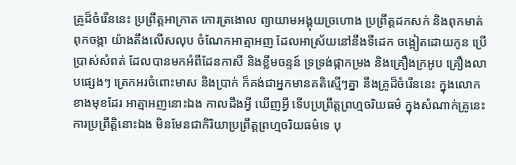គ្រូដ៏ចំរើននេះ ប្រព្រឹត្តអាក្រាត កោរត្រងោល ព្យាយាមអង្គុយច្រហោង ប្រព្រឹត្តដកសក់ និងពុកមាត់ ពុកចង្កា យ៉ាងតឹងលើសលុប ចំណែកអាត្មាអញ ដែលអាស្រ័យនៅនឹងទីដេក ចង្អៀតដោយកូន ប្រើប្រាស់សំពត់ ដែលបានមកអំពីដែនកាសី និងខ្លឹមចន្ទន៍ ទ្រទ្រង់ផ្កាកម្រង និងគ្រឿងក្រអូប គ្រឿងលាបផ្សេងៗ ត្រេកអរចំពោះមាស និងប្រាក់ ក៏គង់ជាអ្នកមានគតិស្មើៗគ្នា នឹងគ្រូដ៏ចំរើននេះ ក្នុងលោកខាងមុខដែរ អាត្មាអញនោះឯង កាលដឹងអ្វី ឃើញអ្វី ទើបប្រព្រឹត្តព្រហ្មចរិយធម៌ ក្នុងសំណាក់គ្រូនេះ ការប្រព្រឹត្តិនោះឯង មិនមែនជាកិរិយាប្រព្រឹត្តព្រហ្មចរិយធម៌ទេ បុ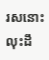រសនោះ លុះដឹ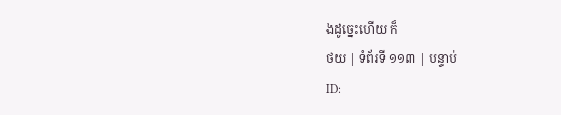ងដូច្នេះហើយ ក៏
ថយ | ទំព័រទី ១១៣ | បន្ទាប់
ID: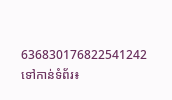636830176822541242
ទៅកាន់ទំព័រ៖